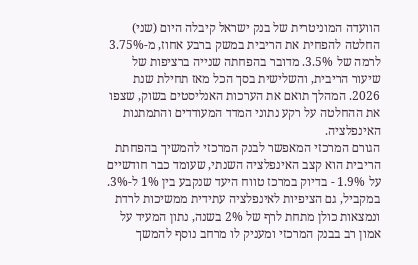הוועדה המוניטרית של בנק ישראל קיבלה היום (שני) החלטה להפחית את הריבית במשק ברבע אחוז, מ-3.75% לרמה של 3.5%. מדובר בהפחתה שנייה ברציפות של שיעור הריבית, והשלישית בסך הכל מאז תחילת שנת 2026. המהלך תואם את הערכות האנליסטים בשוק, שצפו את ההחלטה על רקע נתוני המדד המעודדים והתמתנות האינפלציה.
הגורם המרכזי המאפשר לבנק המרכזי להמשיך בהפחתת הריבית הוא קצב האינפלציה השנתי, שעומד כבר חודשיים על 1.9% - בדיוק במרכז טווח היעד שנקבע בין 1% ל-3%. במקביל, גם הציפיות לאינפלציה עתידית ממשיכות לרדת ונמצאות כולן מתחת לרף של 2% בשנה, נתון המעיד על אמון רב בבנק המרכזי ומעניק לו מרחב נוסף להמשך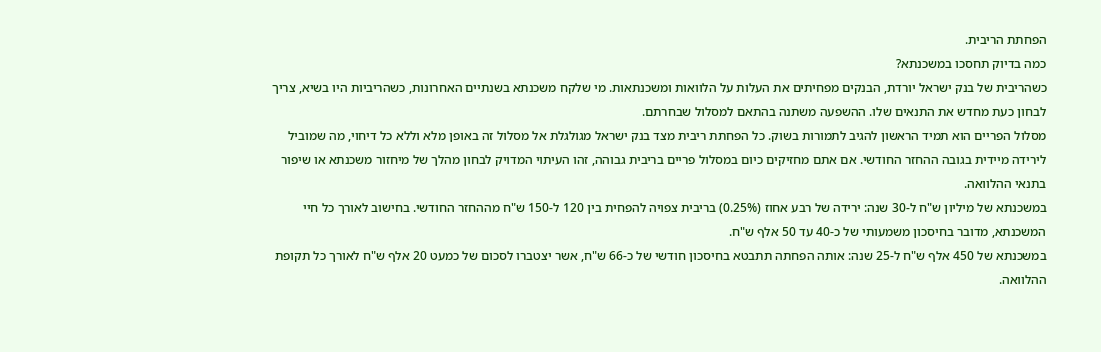הפחתת הריבית.
כמה בדיוק תחסכו במשכנתא?
כשהריבית של בנק ישראל יורדת, הבנקים מפחיתים את העלות על הלוואות ומשכנתאות. מי שלקח משכנתא בשנתיים האחרונות, כשהריביות היו בשיא, צריך לבחון כעת מחדש את התנאים שלו. ההשפעה משתנה בהתאם למסלול שבחרתם.
מסלול הפריים הוא תמיד הראשון להגיב לתמורות בשוק. כל הפחתת ריבית מצד בנק ישראל מגולגלת אל מסלול זה באופן מלא וללא כל דיחוי, מה שמוביל לירידה מיידית בגובה ההחזר החודשי. אם אתם מחזיקים כיום במסלול פריים בריבית גבוהה, זהו העיתוי המדויק לבחון מהלך של מיחזור משכנתא או שיפור בתנאי ההלוואה.
במשכנתא של מיליון ש"ח ל-30 שנה: ירידה של רבע אחוז (0.25%) בריבית צפויה להפחית בין 120 ל-150 ש"ח מההחזר החודשי. בחישוב לאורך כל חיי המשכנתא, מדובר בחיסכון משמעותי של כ-40 עד 50 אלף ש"ח.
במשכנתא של 450 אלף ש"ח ל-25 שנה: אותה הפחתה תתבטא בחיסכון חודשי של כ-66 ש"ח, אשר יצטברו לסכום של כמעט 20 אלף ש"ח לאורך כל תקופת ההלוואה.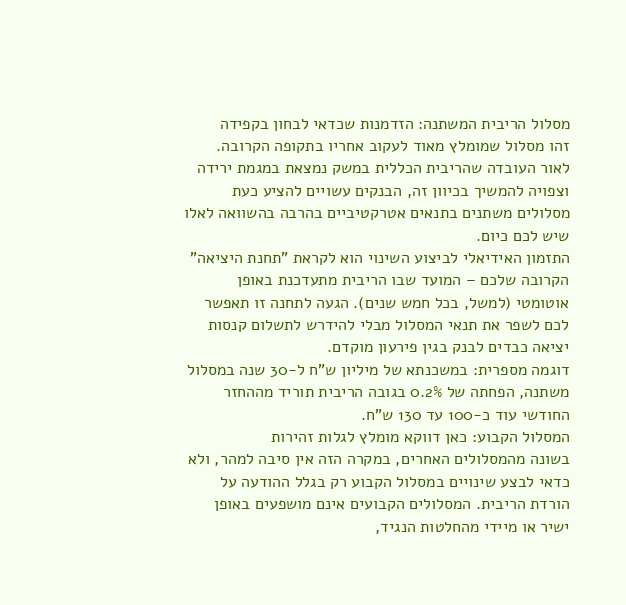מסלול הריבית המשתנה: הזדמנות שכדאי לבחון בקפידה
זהו מסלול שמומלץ מאוד לעקוב אחריו בתקופה הקרובה. לאור העובדה שהריבית הכללית במשק נמצאת במגמת ירידה וצפויה להמשיך בכיוון זה, הבנקים עשויים להציע כעת מסלולים משתנים בתנאים אטרקטיביים בהרבה בהשוואה לאלו שיש לכם כיום.
התזמון האידיאלי לביצוע השינוי הוא לקראת "תחנת היציאה" הקרובה שלכם – המועד שבו הריבית מתעדכנת באופן אוטומטי (למשל, בכל חמש שנים). הגעה לתחנה זו תאפשר לכם לשפר את תנאי המסלול מבלי להידרש לתשלום קנסות יציאה כבדים לבנק בגין פירעון מוקדם.
דוגמה מספרית: במשכנתא של מיליון ש"ח ל-30 שנה במסלול משתנה, הפחתה של 0.2% בגובה הריבית תוריד מההחזר החודשי עוד כ-100 עד 130 ש"ח.
המסלול הקבוע: כאן דווקא מומלץ לגלות זהירות
בשונה מהמסלולים האחרים, במקרה הזה אין סיבה למהר, ולא כדאי לבצע שינויים במסלול הקבוע רק בגלל ההודעה על הורדת הריבית. המסלולים הקבועים אינם מושפעים באופן ישיר או מיידי מהחלטות הנגיד,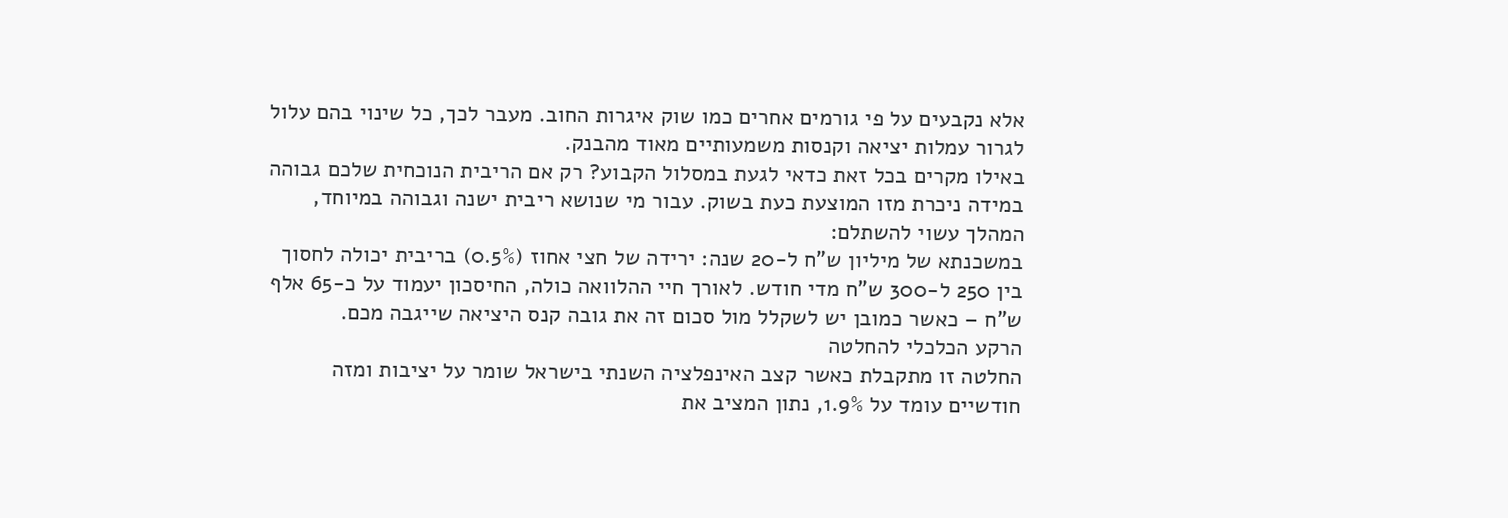אלא נקבעים על פי גורמים אחרים כמו שוק איגרות החוב. מעבר לכך, כל שינוי בהם עלול לגרור עמלות יציאה וקנסות משמעותיים מאוד מהבנק.
באילו מקרים בכל זאת כדאי לגעת במסלול הקבוע? רק אם הריבית הנוכחית שלכם גבוהה במידה ניכרת מזו המוצעת כעת בשוק. עבור מי שנושא ריבית ישנה וגבוהה במיוחד, המהלך עשוי להשתלם:
במשכנתא של מיליון ש"ח ל-20 שנה: ירידה של חצי אחוז (0.5%) בריבית יכולה לחסוך בין 250 ל-300 ש"ח מדי חודש. לאורך חיי ההלוואה כולה, החיסכון יעמוד על כ-65 אלף ש"ח – כאשר כמובן יש לשקלל מול סכום זה את גובה קנס היציאה שייגבה מכם.
הרקע הכלכלי להחלטה
החלטה זו מתקבלת כאשר קצב האינפלציה השנתי בישראל שומר על יציבות ומזה חודשיים עומד על 1.9%, נתון המציב את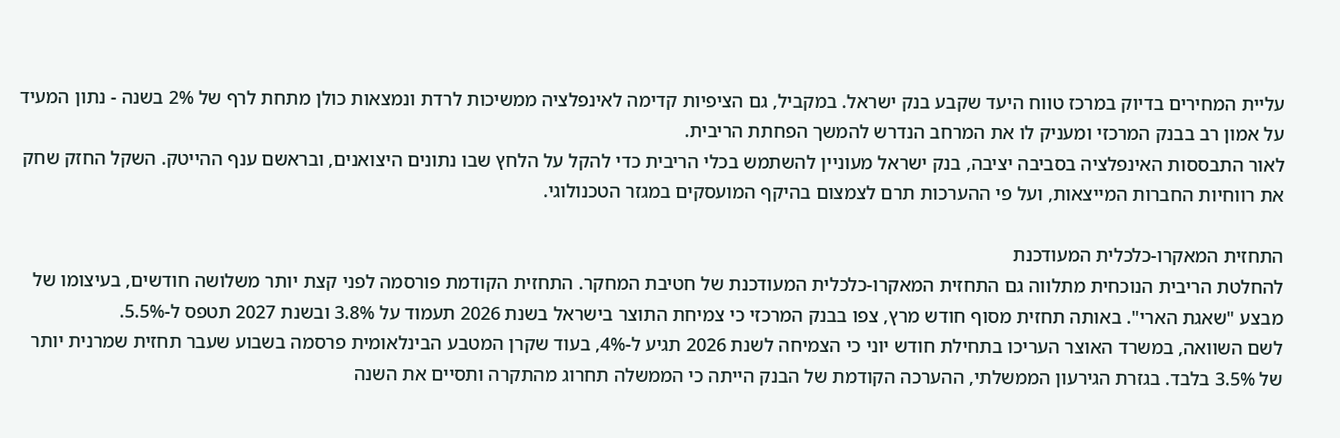עליית המחירים בדיוק במרכז טווח היעד שקבע בנק ישראל. במקביל, גם הציפיות קדימה לאינפלציה ממשיכות לרדת ונמצאות כולן מתחת לרף של 2% בשנה - נתון המעיד על אמון רב בבנק המרכזי ומעניק לו את המרחב הנדרש להמשך הפחתת הריבית.
לאור התבססות האינפלציה בסביבה יציבה, בנק ישראל מעוניין להשתמש בכלי הריבית כדי להקל על הלחץ שבו נתונים היצואנים, ובראשם ענף ההייטק. השקל החזק שחק את רווחיות החברות המייצאות, ועל פי ההערכות תרם לצמצום בהיקף המועסקים במגזר הטכנולוגי.

התחזית המאקרו-כלכלית המעודכנת
להחלטת הריבית הנוכחית מתלווה גם התחזית המאקרו-כלכלית המעודכנת של חטיבת המחקר. התחזית הקודמת פורסמה לפני קצת יותר משלושה חודשים, בעיצומו של מבצע "שאגת הארי". באותה תחזית מסוף חודש מרץ, צפו בבנק המרכזי כי צמיחת התוצר בישראל בשנת 2026 תעמוד על 3.8% ובשנת 2027 תטפס ל-5.5%.
לשם השוואה, במשרד האוצר העריכו בתחילת חודש יוני כי הצמיחה לשנת 2026 תגיע ל-4%, בעוד שקרן המטבע הבינלאומית פרסמה בשבוע שעבר תחזית שמרנית יותר של 3.5% בלבד. בגזרת הגירעון הממשלתי, ההערכה הקודמת של הבנק הייתה כי הממשלה תחרוג מהתקרה ותסיים את השנה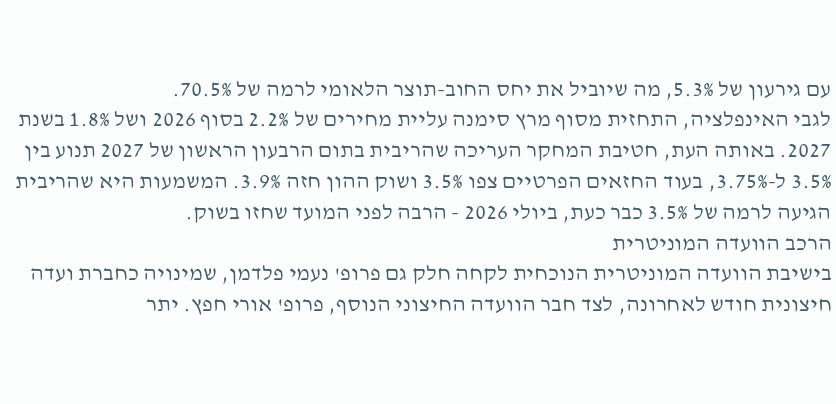עם גירעון של 5.3%, מה שיוביל את יחס החוב-תוצר הלאומי לרמה של 70.5%.
לגבי האינפלציה, התחזית מסוף מרץ סימנה עליית מחירים של 2.2% בסוף 2026 ושל 1.8% בשנת 2027. באותה העת, חטיבת המחקר העריכה שהריבית בתום הרבעון הראשון של 2027 תנוע בין 3.5% ל-3.75%, בעוד החזאים הפרטיים צפו 3.5% ושוק ההון חזה 3.9%. המשמעות היא שהריבית הגיעה לרמה של 3.5% כבר כעת, ביולי 2026 - הרבה לפני המועד שחזו בשוק.
הרכב הוועדה המוניטרית
בישיבת הוועדה המוניטרית הנוכחית לקחה חלק גם פרופ' נעמי פלדמן, שמינויה כחברת ועדה חיצונית חודש לאחרונה, לצד חבר הוועדה החיצוני הנוסף, פרופ' אורי חפץ. יתר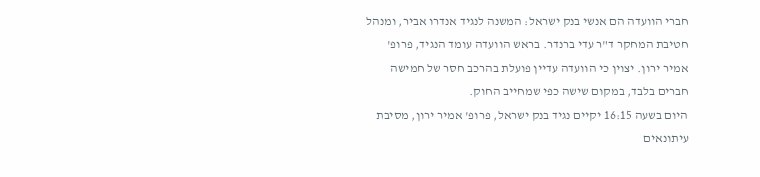חברי הוועדה הם אנשי בנק ישראל: המשנה לנגיד אנדרו אביר, ומנהל חטיבת המחקר ד"ר עדי ברנדר. בראש הוועדה עומד הנגיד, פרופ' אמיר ירון. יצוין כי הוועדה עדיין פועלת בהרכב חסר של חמישה חברים בלבד, במקום שישה כפי שמחייב החוק.
היום בשעה 16:15 יקיים נגיד בנק ישראל, פרופ' אמיר ירון, מסיבת עיתונאים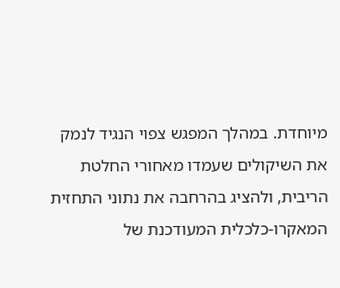מיוחדת. במהלך המפגש צפוי הנגיד לנמק את השיקולים שעמדו מאחורי החלטת הריבית, ולהציג בהרחבה את נתוני התחזית המאקרו-כלכלית המעודכנת של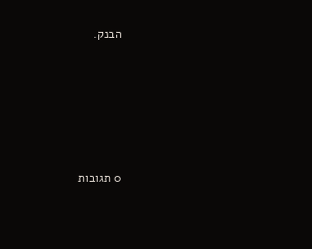הבנק.









0 תגובות